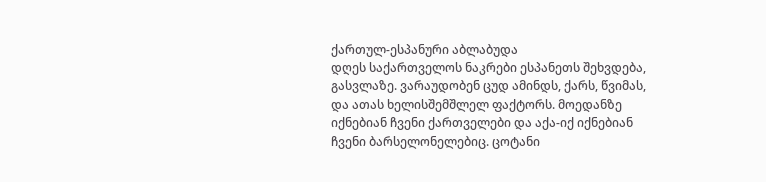ქართულ-ესპანური აბლაბუდა
დღეს საქართველოს ნაკრები ესპანეთს შეხვდება, გასვლაზე. ვარაუდობენ ცუდ ამინდს, ქარს, წვიმას, და ათას ხელისშემშლელ ფაქტორს. მოედანზე იქნებიან ჩვენი ქართველები და აქა-იქ იქნებიან ჩვენი ბარსელონელებიც. ცოტანი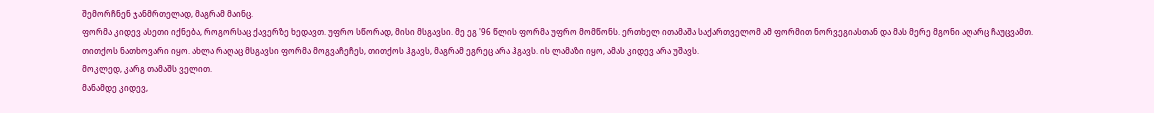შემორჩნენ ჯანმრთელად, მაგრამ მაინც.
ფორმა კიდევ ასეთი იქნება, როგორსაც ქავერზე ხედავთ. უფრო სწორად, მისი მსგავსი. მე ეგ '96 წლის ფორმა უფრო მომწონს. ერთხელ ითამაშა საქართველომ ამ ფორმით ნორვეგიასთან და მას მერე მგონი აღარც ჩაუცვამთ. თითქოს ნათხოვარი იყო. ახლა რაღაც მსგავსი ფორმა მოგვაჩეჩეს, თითქოს ჰგავს, მაგრამ ეგრეც არა ჰგავს. ის ლამაზი იყო, ამას კიდევ არა უშავს.
მოკლედ, კარგ თამაშს ველით.
მანამდე კიდევ,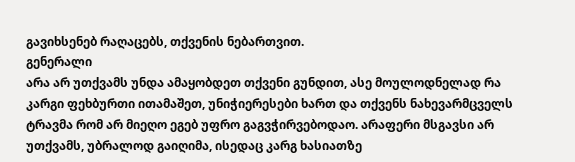გავიხსენებ რაღაცებს, თქვენის ნებართვით.
გენერალი
არა არ უთქვამს უნდა ამაყობდეთ თქვენი გუნდით, ასე მოულოდნელად რა კარგი ფეხბურთი ითამაშეთ, უნიჭიერესები ხართ და თქვენს ნახევარმცველს ტრავმა რომ არ მიეღო ეგებ უფრო გაგვჭირვებოდაო. არაფერი მსგავსი არ უთქვამს, უბრალოდ გაიღიმა, ისედაც კარგ ხასიათზე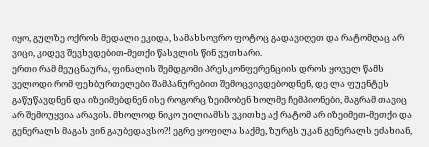იყო, გულზე ოქროს მედალი ეკიდა, სამახსოვრო ფოტოც გადავიღეთ და რატომღაც არ ვიცი, კიდევ შევხვდებით-მეთქი წასვლის წინ ვუთხარი.
ერთი რამ მეუცნაურა, ფინალის შემდგომი პრესკონფერენციის დროს ყოველ წამს ველოდი რომ ფეხბურთელები შამპანურებით შემოცვივდებოდნენ, დე ლა ფუენტეს გაწუწავდნენ და იზეიმებდნენ ისე როგორც ზეიმობენ ხოლმე ჩემპიონები, მაგრამ თავიც არ შემოუყვია არავის. მხოლოდ ნიკო უილიამსს ვკითხე აქ რატომ არ იზეიმეთ-მეთქი და გენერალს მაგას ვინ გაუბედავსო?! ეგრე ყოფილა საქმე, ზურგს უკან გენერალს ეძახიან,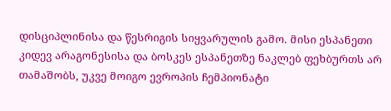დისციპლინისა და წესრიგის სიყვარულის გამო. მისი ესპანეთი კიდევ არაგონესისა და ბოსკეს ესპანეთზე ნაკლებ ფეხბურთს არ თამაშობს, უკვე მოიგო ევროპის ჩემპიონატი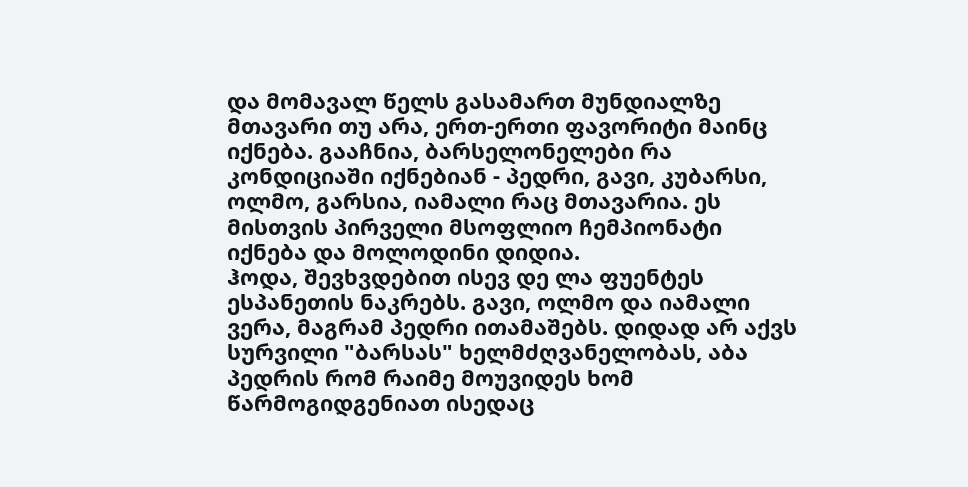და მომავალ წელს გასამართ მუნდიალზე მთავარი თუ არა, ერთ-ერთი ფავორიტი მაინც იქნება. გააჩნია, ბარსელონელები რა კონდიციაში იქნებიან - პედრი, გავი, კუბარსი, ოლმო, გარსია, იამალი რაც მთავარია. ეს მისთვის პირველი მსოფლიო ჩემპიონატი იქნება და მოლოდინი დიდია.
ჰოდა, შევხვდებით ისევ დე ლა ფუენტეს ესპანეთის ნაკრებს. გავი, ოლმო და იამალი ვერა, მაგრამ პედრი ითამაშებს. დიდად არ აქვს სურვილი "ბარსას" ხელმძღვანელობას, აბა პედრის რომ რაიმე მოუვიდეს ხომ წარმოგიდგენიათ ისედაც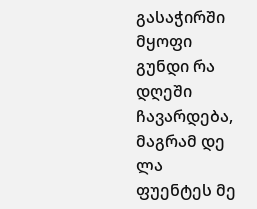გასაჭირში მყოფი გუნდი რა დღეში ჩავარდება, მაგრამ დე ლა ფუენტეს მე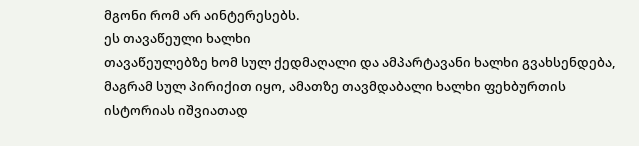მგონი რომ არ აინტერესებს.
ეს თავაწეული ხალხი
თავაწეულებზე ხომ სულ ქედმაღალი და ამპარტავანი ხალხი გვახსენდება, მაგრამ სულ პირიქით იყო, ამათზე თავმდაბალი ხალხი ფეხბურთის ისტორიას იშვიათად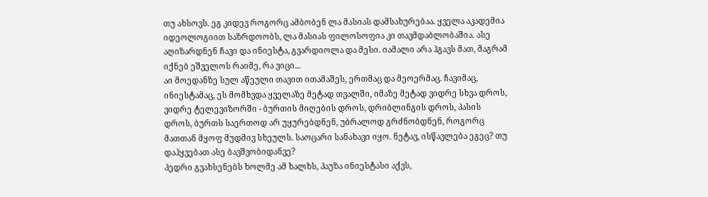თუ ახსოვს. ეგ კიდევ როგორც ამბობენ ლა მასიას დამსახურებაა. ყველა აკადემია იდეოლოგიით საზრდოობს, ლა მასიას ფილოსოფია კი თავმდაბლობაშია. ასე აღიზარდნენ ჩავი და ინიესტა, გვარდიოლა და მესი. იამალი არა ჰგავს მათ, მაგრამ იქნებ ეშველოს რაიმე, რა ვიცი...
აი მოედანზე სულ აწეული თავით ითამაშეს, ერთმაც და მეოერმაც. ჩავიმაც, ინიესტამაც, ეს მომხვდა ყველაზე მეტად თვალში, იმაზე მეტად ვიდრე სხვა დროს, ვიდრე ტელევიზორში - ბურთის მიღების დროს, დრიბლინგის დროს, პასის დროს, ბურთს საერთოდ არ უყურებდნენ, უბრალოდ გრძნობდნენ, როგორც მათთან მყოფ მუდმივ სხეულს. საოცარი სანახავი იყო. ნეტავ, ისწავლება ეგეც? თუ დაჰყვებათ ასე ბავშვობიდანვე?
პედრი გვახსენებს ხოლმე ამ ხალხს, პაუზა ინიესტასი აქვს,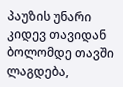პაუზის უნარი კიდევ თავიდან ბოლომდე თავში ლაგდება,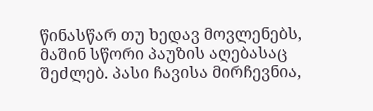წინასწარ თუ ხედავ მოვლენებს, მაშინ სწორი პაუზის აღებასაც შეძლებ. პასი ჩავისა მირჩევნია,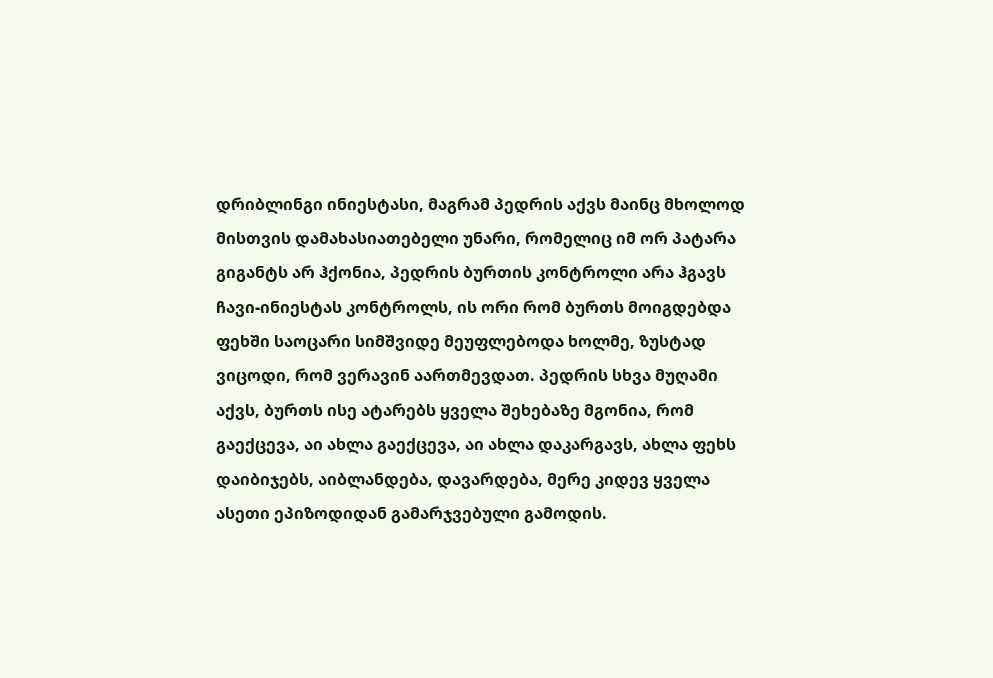დრიბლინგი ინიესტასი, მაგრამ პედრის აქვს მაინც მხოლოდ მისთვის დამახასიათებელი უნარი, რომელიც იმ ორ პატარა გიგანტს არ ჰქონია, პედრის ბურთის კონტროლი არა ჰგავს ჩავი-ინიესტას კონტროლს, ის ორი რომ ბურთს მოიგდებდა ფეხში საოცარი სიმშვიდე მეუფლებოდა ხოლმე, ზუსტად ვიცოდი, რომ ვერავინ აართმევდათ. პედრის სხვა მუღამი აქვს, ბურთს ისე ატარებს ყველა შეხებაზე მგონია, რომ გაექცევა, აი ახლა გაექცევა, აი ახლა დაკარგავს, ახლა ფეხს დაიბიჯებს, აიბლანდება, დავარდება, მერე კიდევ ყველა ასეთი ეპიზოდიდან გამარჯვებული გამოდის.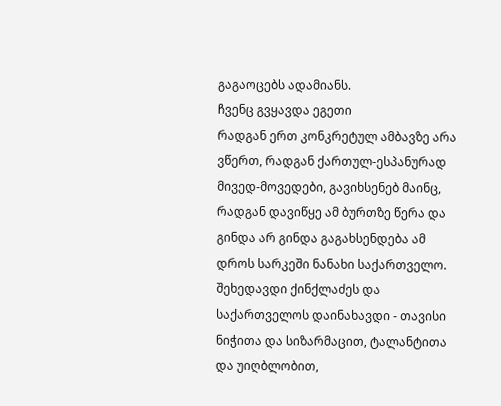გაგაოცებს ადამიანს.
ჩვენც გვყავდა ეგეთი
რადგან ერთ კონკრეტულ ამბავზე არა ვწერთ, რადგან ქართულ-ესპანურად მივედ-მოვედები, გავიხსენებ მაინც, რადგან დავიწყე ამ ბურთზე წერა და გინდა არ გინდა გაგახსენდება ამ დროს სარკეში ნანახი საქართველო. შეხედავდი ქინქლაძეს და საქართველოს დაინახავდი - თავისი ნიჭითა და სიზარმაცით, ტალანტითა და უიღბლობით,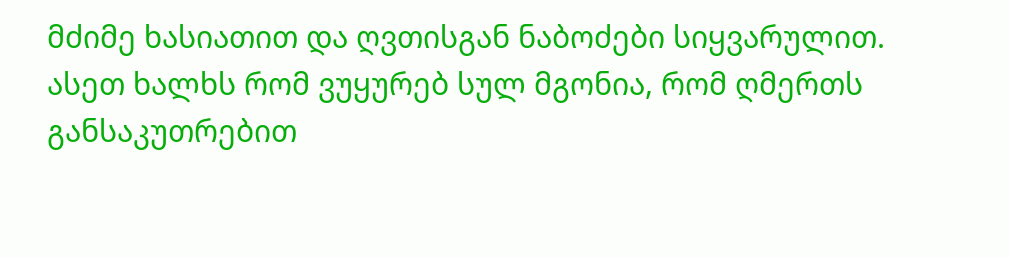მძიმე ხასიათით და ღვთისგან ნაბოძები სიყვარულით. ასეთ ხალხს რომ ვუყურებ სულ მგონია, რომ ღმერთს განსაკუთრებით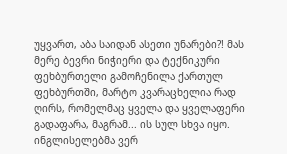უყვართ, აბა საიდან ასეთი უნარები?! მას მერე ბევრი ნიჭიერი და ტექნიკური ფეხბურთელი გამოჩენილა ქართულ ფეხბურთში, მარტო კვარაცხელია რად ღირს, რომელმაც ყველა და ყველაფერი გადაფარა, მაგრამ... ის სულ სხვა იყო.
ინგლისელებმა ვერ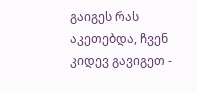გაიგეს რას აკეთებდა, ჩვენ კიდევ გავიგეთ -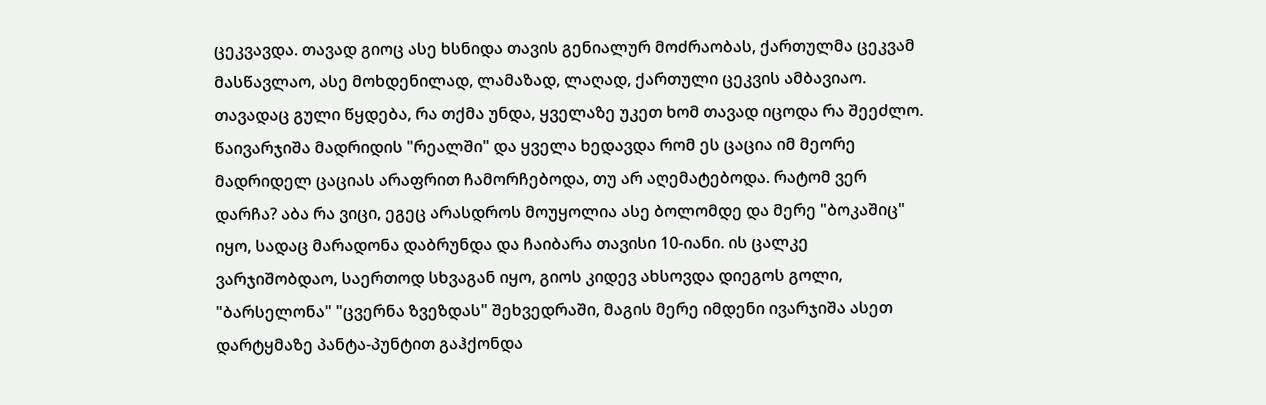ცეკვავდა. თავად გიოც ასე ხსნიდა თავის გენიალურ მოძრაობას, ქართულმა ცეკვამ მასწავლაო, ასე მოხდენილად, ლამაზად, ლაღად, ქართული ცეკვის ამბავიაო. თავადაც გული წყდება, რა თქმა უნდა, ყველაზე უკეთ ხომ თავად იცოდა რა შეეძლო. წაივარჯიშა მადრიდის "რეალში" და ყველა ხედავდა რომ ეს ცაცია იმ მეორე მადრიდელ ცაციას არაფრით ჩამორჩებოდა, თუ არ აღემატებოდა. რატომ ვერ დარჩა? აბა რა ვიცი, ეგეც არასდროს მოუყოლია ასე ბოლომდე და მერე "ბოკაშიც" იყო, სადაც მარადონა დაბრუნდა და ჩაიბარა თავისი 10-იანი. ის ცალკე ვარჯიშობდაო, საერთოდ სხვაგან იყო, გიოს კიდევ ახსოვდა დიეგოს გოლი, "ბარსელონა" "ცვერნა ზვეზდას" შეხვედრაში, მაგის მერე იმდენი ივარჯიშა ასეთ დარტყმაზე პანტა-პუნტით გაჰქონდა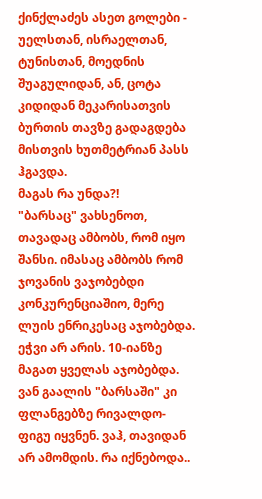ქინქლაძეს ასეთ გოლები - უელსთან, ისრაელთან, ტუნისთან, მოედნის შუაგულიდან, ან, ცოტა კიდიდან მეკარისათვის ბურთის თავზე გადაგდება მისთვის ხუთმეტრიან პასს ჰგავდა.
მაგას რა უნდა?!
"ბარსაც" ვახსენოთ, თავადაც ამბობს, რომ იყო შანსი. იმასაც ამბობს რომ ჯოვანის ვაჯობებდი კონკურენციაშიო, მერე ლუის ენრიკესაც აჯობებდა. ეჭვი არ არის. 10-იანზე მაგათ ყველას აჯობებდა. ვან გაალის "ბარსაში" კი ფლანგებზე რივალდო-ფიგუ იყვნენ. ვაჰ, თავიდან არ ამომდის. რა იქნებოდა..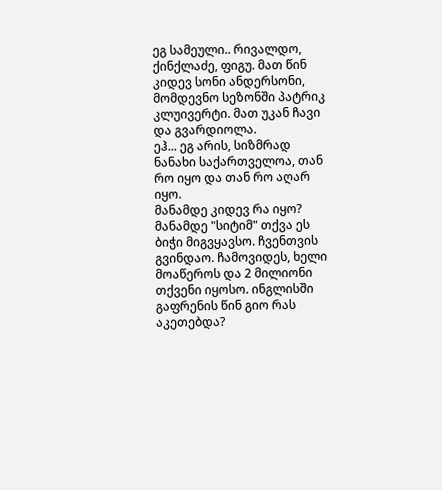ეგ სამეული.. რივალდო, ქინქლაძე, ფიგუ. მათ წინ კიდევ სონი ანდერსონი, მომდევნო სეზონში პატრიკ კლუივერტი. მათ უკან ჩავი და გვარდიოლა.
ეჰ... ეგ არის, სიზმრად ნანახი საქართველოა, თან რო იყო და თან რო აღარ იყო.
მანამდე კიდევ რა იყო? მანამდე "სიტიმ" თქვა ეს ბიჭი მიგვყავსო. ჩვენთვის გვინდაო. ჩამოვიდეს, ხელი მოაწეროს და 2 მილიონი თქვენი იყოსო. ინგლისში გაფრენის წინ გიო რას აკეთებდა?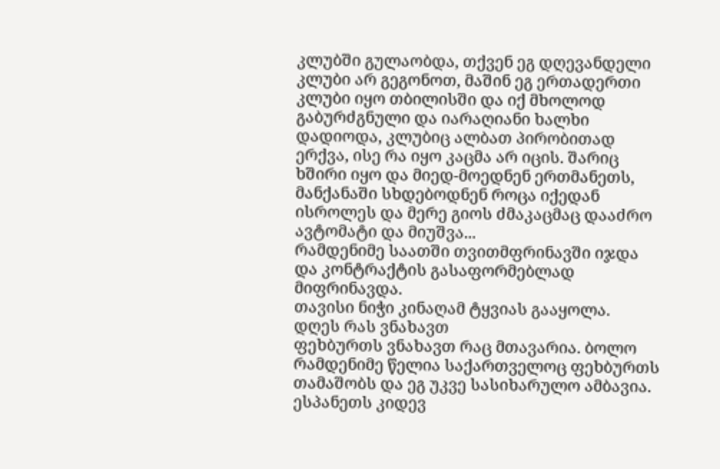კლუბში გულაობდა, თქვენ ეგ დღევანდელი კლუბი არ გეგონოთ, მაშინ ეგ ერთადერთი კლუბი იყო თბილისში და იქ მხოლოდ გაბურძგნული და იარაღიანი ხალხი დადიოდა, კლუბიც ალბათ პირობითად ერქვა, ისე რა იყო კაცმა არ იცის. შარიც ხშირი იყო და მიედ-მოედნენ ერთმანეთს, მანქანაში სხდებოდნენ როცა იქედან ისროლეს და მერე გიოს ძმაკაცმაც დააძრო ავტომატი და მიუშვა...
რამდენიმე საათში თვითმფრინავში იჯდა და კონტრაქტის გასაფორმებლად მიფრინავდა.
თავისი ნიჭი კინაღამ ტყვიას გააყოლა.
დღეს რას ვნახავთ
ფეხბურთს ვნახავთ რაც მთავარია. ბოლო რამდენიმე წელია საქართველოც ფეხბურთს თამაშობს და ეგ უკვე სასიხარულო ამბავია. ესპანეთს კიდევ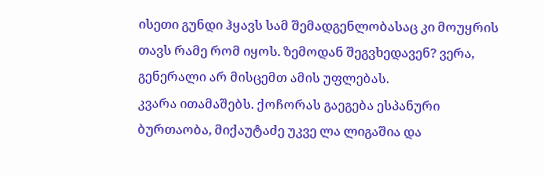ისეთი გუნდი ჰყავს სამ შემადგენლობასაც კი მოუყრის თავს რამე რომ იყოს. ზემოდან შეგვხედავენ? ვერა, გენერალი არ მისცემთ ამის უფლებას.
კვარა ითამაშებს. ქოჩორას გაეგება ესპანური ბურთაობა, მიქაუტაძე უკვე ლა ლიგაშია და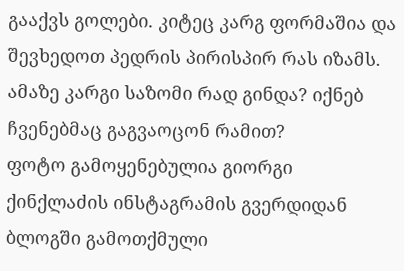გააქვს გოლები. კიტეც კარგ ფორმაშია და შევხედოთ პედრის პირისპირ რას იზამს. ამაზე კარგი საზომი რად გინდა? იქნებ ჩვენებმაც გაგვაოცონ რამით?
ფოტო გამოყენებულია გიორგი ქინქლაძის ინსტაგრამის გვერდიდან
ბლოგში გამოთქმული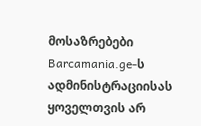მოსაზრებები Barcamania.ge-ს ადმინისტრაციისას ყოველთვის არ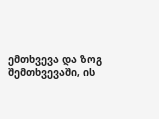ემთხვევა და ზოგ შემთხვევაში, ის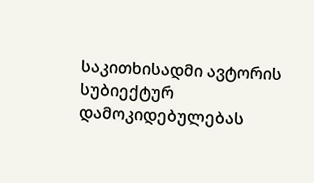საკითხისადმი ავტორის სუბიექტურ დამოკიდებულებას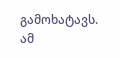გამოხატავს.
ამ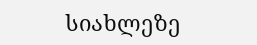სიახლეზე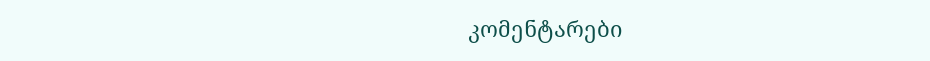კომენტარები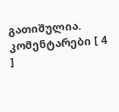გათიშულია.
კომენტარები [ 4 ]